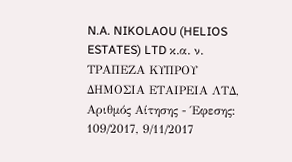N.A. NIKOLAOU (HELIOS ESTATES) LTD κ.α. ν. ΤΡΑΠΕΖΑ ΚΥΠΡΟΥ ΔΗΜΟΣΙΑ ΕΤΑΙΡΕΙΑ ΛΤΔ, Αριθμός Αίτησης - Έφεσης: 109/2017, 9/11/2017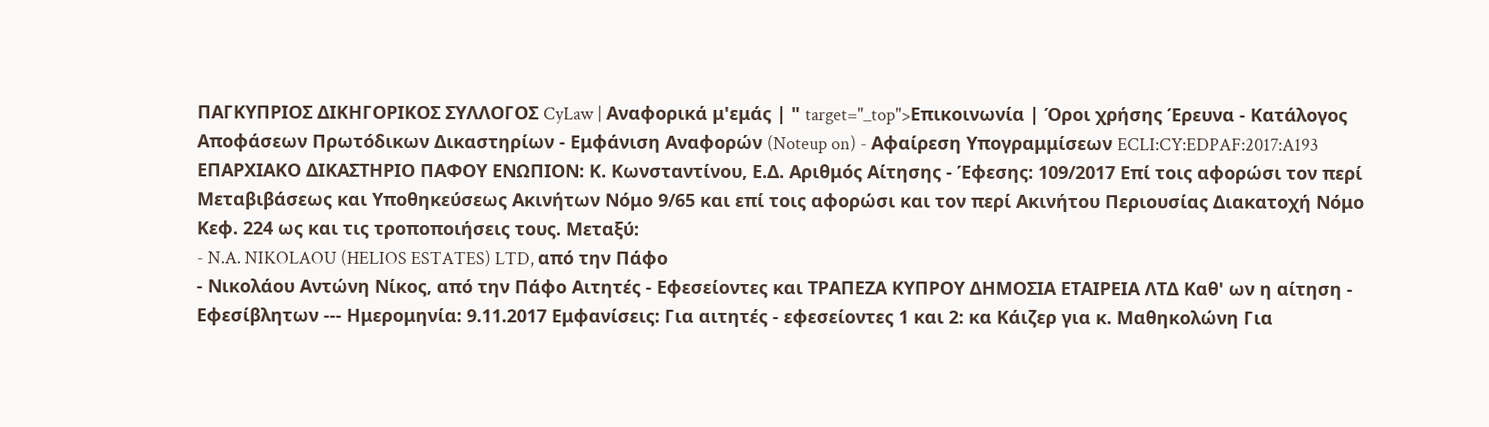ΠΑΓΚΥΠΡΙΟΣ ΔΙΚΗΓΟΡΙΚΟΣ ΣΥΛΛΟΓΟΣ CyLaw | Αναφορικά μ'εμάς | " target="_top">Επικοινωνία | Όροι χρήσης Έρευνα - Κατάλογος Αποφάσεων Πρωτόδικων Δικαστηρίων - Εμφάνιση Αναφορών (Noteup on) - Αφαίρεση Υπογραμμίσεων ECLI:CY:EDPAF:2017:A193 ΕΠΑΡΧΙΑΚΟ ΔΙΚΑΣΤΗΡΙΟ ΠΑΦΟΥ ΕΝΩΠΙΟΝ: Κ. Κωνσταντίνου, Ε.Δ. Αριθμός Αίτησης - Έφεσης: 109/2017 Επί τοις αφορώσι τον περί Μεταβιβάσεως και Υποθηκεύσεως Ακινήτων Νόμο 9/65 και επί τοις αφορώσι και τον περί Ακινήτου Περιουσίας Διακατοχή Νόμο Κεφ. 224 ως και τις τροποποιήσεις τους. Μεταξύ:
- N.A. NIKOLAOU (HELIOS ESTATES) LTD, από την Πάφο
- Νικολάου Αντώνη Νίκος, από την Πάφο Αιτητές - Εφεσείοντες και ΤΡΑΠΕΖΑ ΚΥΠΡΟΥ ΔΗΜΟΣΙΑ ΕΤΑΙΡΕΙΑ ΛΤΔ Καθ' ων η αίτηση - Εφεσίβλητων --- Ημερομηνία: 9.11.2017 Εμφανίσεις: Για αιτητές - εφεσείοντες 1 και 2: κα Κάιζερ για κ. Μαθηκολώνη Για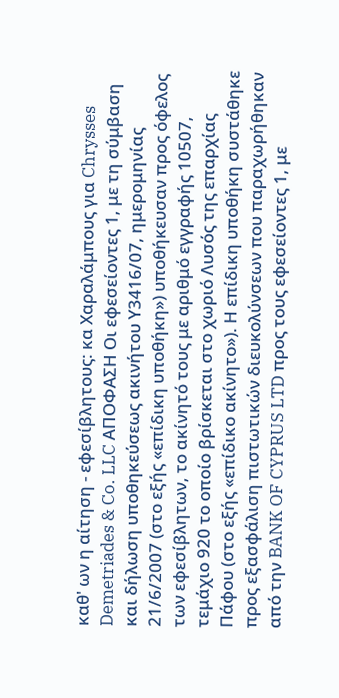καθ' ων η αίτηση - εφεσίβλητους: κα Χαραλάμπους για Chrysses Demetriades & Co. LLC ΑΠΟΦΑΣΗ Οι εφεσείοντες 1, με τη σύμβαση και δήλωση υποθηκεύσεως ακινήτου Υ3416/07, ημερομηνίας 21/6/2007 (στο εξής «επίδικη υποθήκη») υποθήκευσαν προς όφελος των εφεσίβλητων, το ακίνητό τους με αριθμό εγγραφής 10507, τεμάχιο 920 το οποίο βρίσκεται στο χωριό Λυσός της επαρχίας Πάφου (στο εξής «επίδικο ακίνητο»). Η επίδικη υποθήκη συστάθηκε προς εξασφάλιση πιστωτικών διευκολύνσεων που παραχωρήθηκαν από την BANK OF CYPRUS LTD προς τους εφεσείοντες 1, με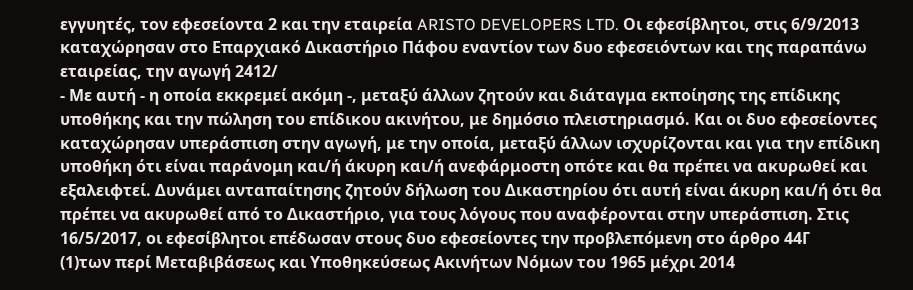εγγυητές, τον εφεσείοντα 2 και την εταιρεία ARISTO DEVELOPERS LTD. Οι εφεσίβλητοι, στις 6/9/2013 καταχώρησαν στο Επαρχιακό Δικαστήριο Πάφου εναντίον των δυο εφεσειόντων και της παραπάνω εταιρείας, την αγωγή 2412/
- Με αυτή - η οποία εκκρεμεί ακόμη -, μεταξύ άλλων ζητούν και διάταγμα εκποίησης της επίδικης υποθήκης και την πώληση του επίδικου ακινήτου, με δημόσιο πλειστηριασμό. Και οι δυο εφεσείοντες καταχώρησαν υπεράσπιση στην αγωγή, με την οποία, μεταξύ άλλων ισχυρίζονται και για την επίδικη υποθήκη ότι είναι παράνομη και/ή άκυρη και/ή ανεφάρμοστη οπότε και θα πρέπει να ακυρωθεί και εξαλειφτεί. Δυνάμει ανταπαίτησης ζητούν δήλωση του Δικαστηρίου ότι αυτή είναι άκυρη και/ή ότι θα πρέπει να ακυρωθεί από το Δικαστήριο, για τους λόγους που αναφέρονται στην υπεράσπιση. Στις 16/5/2017, οι εφεσίβλητοι επέδωσαν στους δυο εφεσείοντες την προβλεπόμενη στο άρθρο 44Γ
(1)των περί Μεταβιβάσεως και Υποθηκεύσεως Ακινήτων Νόμων του 1965 μέχρι 2014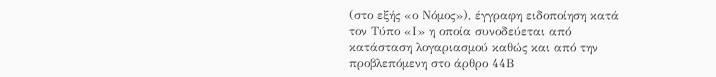(στο εξής «ο Νόμος»), έγγραφη ειδοποίηση κατά τον Τύπο «Ι» η οποία συνοδεύεται από κατάσταση λογαριασμού καθώς και από την προβλεπόμενη στο άρθρο 44Β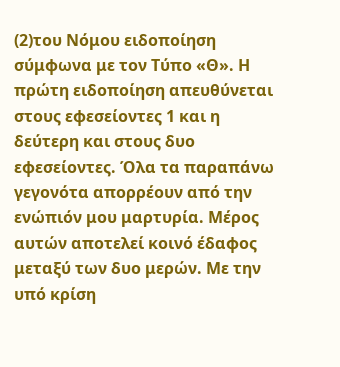(2)του Νόμου ειδοποίηση σύμφωνα με τον Τύπο «Θ». Η πρώτη ειδοποίηση απευθύνεται στους εφεσείοντες 1 και η δεύτερη και στους δυο εφεσείοντες. Όλα τα παραπάνω γεγονότα απορρέουν από την ενώπιόν μου μαρτυρία. Μέρος αυτών αποτελεί κοινό έδαφος μεταξύ των δυο μερών. Με την υπό κρίση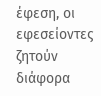έφεση, οι εφεσείοντες ζητούν διάφορα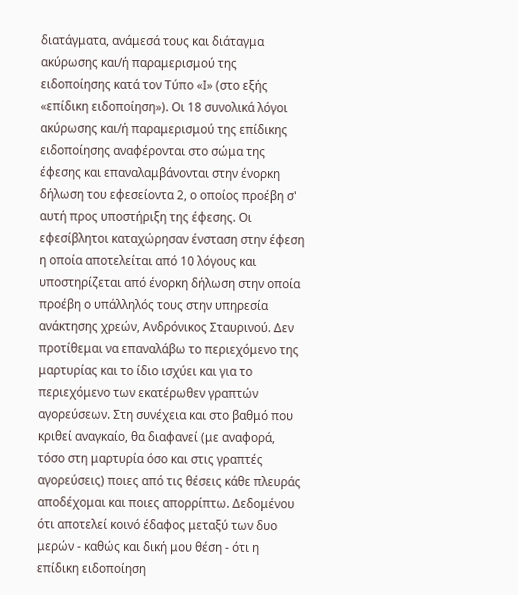διατάγματα, ανάμεσά τους και διάταγμα ακύρωσης και/ή παραμερισμού της ειδοποίησης κατά τον Τύπο «Ι» (στο εξής «επίδικη ειδοποίηση»). Οι 18 συνολικά λόγοι ακύρωσης και/ή παραμερισμού της επίδικης ειδοποίησης αναφέρονται στο σώμα της έφεσης και επαναλαμβάνονται στην ένορκη δήλωση του εφεσείοντα 2, ο οποίος προέβη σ' αυτή προς υποστήριξη της έφεσης. Οι εφεσίβλητοι καταχώρησαν ένσταση στην έφεση η οποία αποτελείται από 10 λόγους και υποστηρίζεται από ένορκη δήλωση στην οποία προέβη ο υπάλληλός τους στην υπηρεσία ανάκτησης χρεών, Ανδρόνικος Σταυρινού. Δεν προτίθεμαι να επαναλάβω το περιεχόμενο της μαρτυρίας και το ίδιο ισχύει και για το περιεχόμενο των εκατέρωθεν γραπτών αγορεύσεων. Στη συνέχεια και στο βαθμό που κριθεί αναγκαίο, θα διαφανεί (με αναφορά, τόσο στη μαρτυρία όσο και στις γραπτές αγορεύσεις) ποιες από τις θέσεις κάθε πλευράς αποδέχομαι και ποιες απορρίπτω. Δεδομένου ότι αποτελεί κοινό έδαφος μεταξύ των δυο μερών - καθώς και δική μου θέση - ότι η επίδικη ειδοποίηση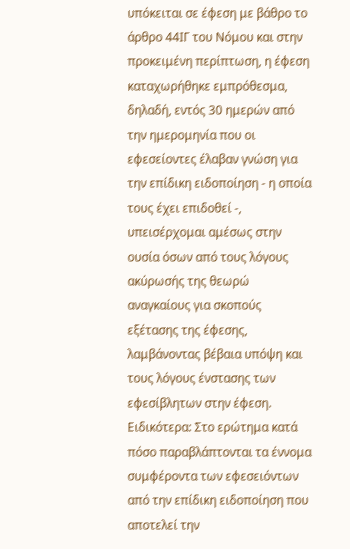υπόκειται σε έφεση με βάθρο το άρθρο 44ΙΓ του Νόμου και στην προκειμένη περίπτωση, η έφεση καταχωρήθηκε εμπρόθεσμα, δηλαδή, εντός 30 ημερών από την ημερομηνία που οι εφεσείοντες έλαβαν γνώση για την επίδικη ειδοποίηση - η οποία τους έχει επιδοθεί -, υπεισέρχομαι αμέσως στην ουσία όσων από τους λόγους ακύρωσής της θεωρώ αναγκαίους για σκοπούς εξέτασης της έφεσης, λαμβάνοντας βέβαια υπόψη και τους λόγους ένστασης των εφεσίβλητων στην έφεση. Ειδικότερα: Στο ερώτημα κατά πόσο παραβλάπτονται τα έννομα συμφέροντα των εφεσειόντων από την επίδικη ειδοποίηση που αποτελεί την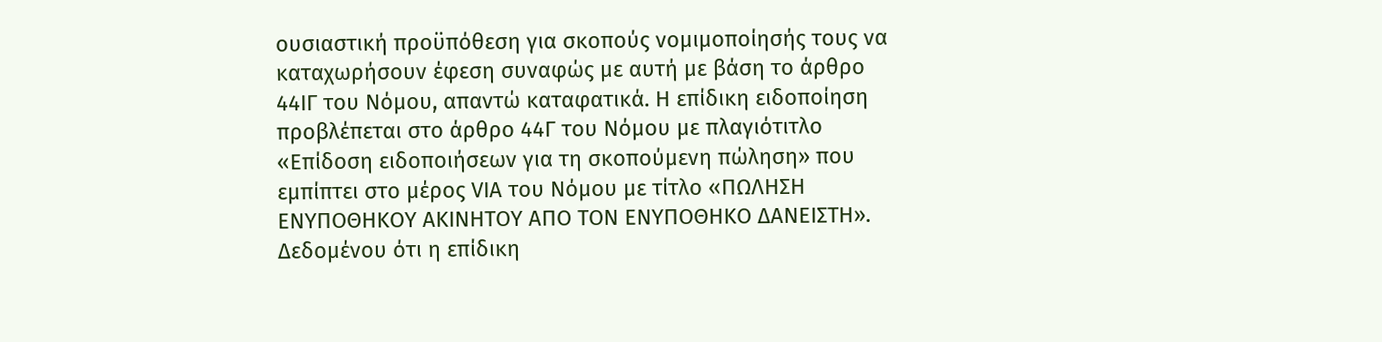ουσιαστική προϋπόθεση για σκοπούς νομιμοποίησής τους να καταχωρήσουν έφεση συναφώς με αυτή με βάση το άρθρο 44ΙΓ του Νόμου, απαντώ καταφατικά. Η επίδικη ειδοποίηση προβλέπεται στο άρθρο 44Γ του Νόμου με πλαγιότιτλο «Επίδοση ειδοποιήσεων για τη σκοπούμενη πώληση» που εμπίπτει στο μέρος VIA του Νόμου με τίτλο «ΠΩΛΗΣΗ ΕΝΥΠΟΘΗΚΟΥ ΑΚΙΝΗΤΟΥ ΑΠΟ ΤΟΝ ΕΝΥΠΟΘΗΚΟ ΔΑΝΕΙΣΤΗ». Δεδομένου ότι η επίδικη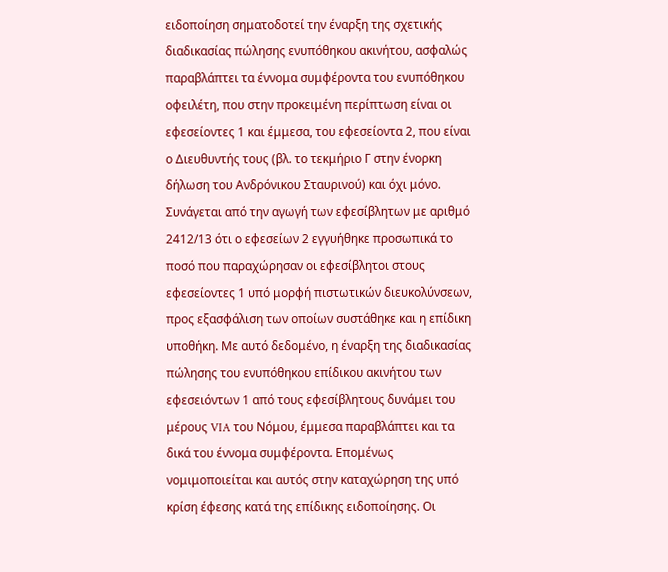ειδοποίηση σηματοδοτεί την έναρξη της σχετικής διαδικασίας πώλησης ενυπόθηκου ακινήτου, ασφαλώς παραβλάπτει τα έννομα συμφέροντα του ενυπόθηκου οφειλέτη, που στην προκειμένη περίπτωση είναι οι εφεσείοντες 1 και έμμεσα, του εφεσείοντα 2, που είναι ο Διευθυντής τους (βλ. το τεκμήριο Γ στην ένορκη δήλωση του Ανδρόνικου Σταυρινού) και όχι μόνο. Συνάγεται από την αγωγή των εφεσίβλητων με αριθμό 2412/13 ότι ο εφεσείων 2 εγγυήθηκε προσωπικά το ποσό που παραχώρησαν οι εφεσίβλητοι στους εφεσείοντες 1 υπό μορφή πιστωτικών διευκολύνσεων, προς εξασφάλιση των οποίων συστάθηκε και η επίδικη υποθήκη. Με αυτό δεδομένο, η έναρξη της διαδικασίας πώλησης του ενυπόθηκου επίδικου ακινήτου των εφεσειόντων 1 από τους εφεσίβλητους δυνάμει του μέρους VIA του Νόμου, έμμεσα παραβλάπτει και τα δικά του έννομα συμφέροντα. Επομένως νομιμοποιείται και αυτός στην καταχώρηση της υπό κρίση έφεσης κατά της επίδικης ειδοποίησης. Οι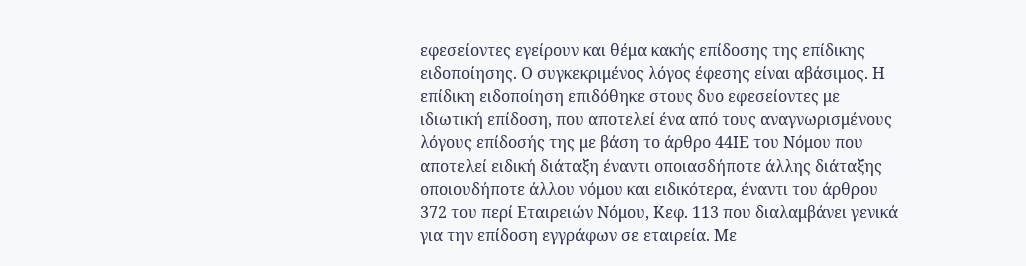εφεσείοντες εγείρουν και θέμα κακής επίδοσης της επίδικης ειδοποίησης. Ο συγκεκριμένος λόγος έφεσης είναι αβάσιμος. Η επίδικη ειδοποίηση επιδόθηκε στους δυο εφεσείοντες με ιδιωτική επίδοση, που αποτελεί ένα από τους αναγνωρισμένους λόγους επίδοσής της με βάση το άρθρο 44ΙΕ του Νόμου που αποτελεί ειδική διάταξη έναντι οποιασδήποτε άλλης διάταξης οποιουδήποτε άλλου νόμου και ειδικότερα, έναντι του άρθρου 372 του περί Εταιρειών Νόμου, Κεφ. 113 που διαλαμβάνει γενικά για την επίδοση εγγράφων σε εταιρεία. Με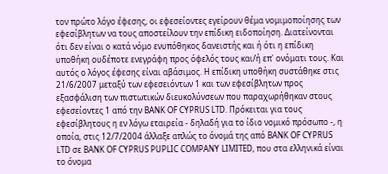τον πρώτο λόγο έφεσης, οι εφεσείοντες εγείρουν θέμα νομιμοποίησης των εφεσίβλητων να τους αποστείλουν την επίδικη ειδοποίηση. Διατείνονται ότι δεν είναι ο κατά νόμο ενυπόθηκος δανειστής και ή ότι η επίδικη υποθήκη ουδέποτε ενεγράφη προς όφελός τους και/ή επ' ονόματι τους. Και αυτός ο λόγος έφεσης είναι αβάσιμος. Η επίδικη υποθήκη συστάθηκε στις 21/6/2007 μεταξύ των εφεσειόντων 1 και των εφεσίβλητων προς εξασφάλιση των πιστωτικών διευκολύνσεων που παραχωρήθηκαν στους εφεσείοντες 1 από την BANK OF CYPRUS LTD. Πρόκειται για τους εφεσίβλητους η εν λόγω εταιρεία - δηλαδή για το ίδιο νομικό πρόσωπο -, η οποία, στις 12/7/2004 άλλαξε απλώς το όνομά της από BANK OF CYPRUS LTD σε BANK OF CYPRUS PUPLIC COMPANY LIMITED, που στα ελληνικά είναι το όνομα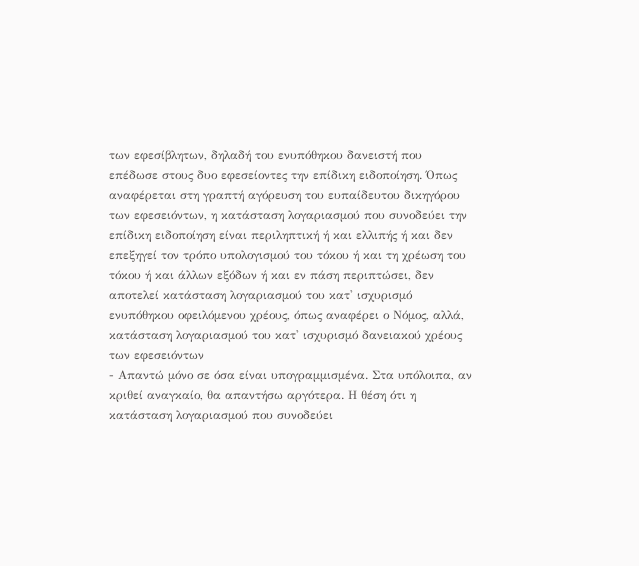των εφεσίβλητων, δηλαδή του ενυπόθηκου δανειστή που επέδωσε στους δυο εφεσείοντες την επίδικη ειδοποίηση. Όπως αναφέρεται στη γραπτή αγόρευση του ευπαίδευτου δικηγόρου των εφεσειόντων, η κατάσταση λογαριασμού που συνοδεύει την επίδικη ειδοποίηση είναι περιληπτική ή και ελλιπής ή και δεν επεξηγεί τον τρόπο υπολογισμού του τόκου ή και τη χρέωση του τόκου ή και άλλων εξόδων ή και εν πάση περιπτώσει, δεν αποτελεί κατάσταση λογαριασμού του κατ' ισχυρισμό ενυπόθηκου οφειλόμενου χρέους, όπως αναφέρει ο Νόμος, αλλά, κατάσταση λογαριασμού του κατ' ισχυρισμό δανειακού χρέους των εφεσειόντων
- Απαντώ μόνο σε όσα είναι υπογραμμισμένα. Στα υπόλοιπα, αν κριθεί αναγκαίο, θα απαντήσω αργότερα. Η θέση ότι η κατάσταση λογαριασμού που συνοδεύει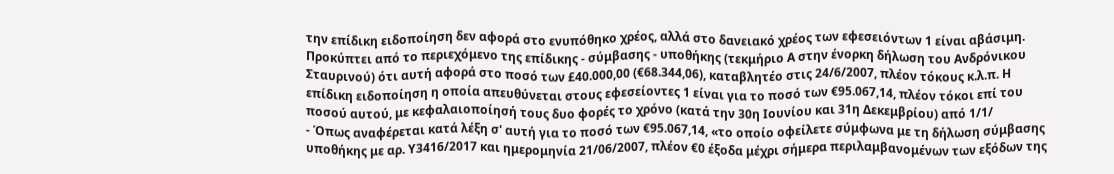την επίδικη ειδοποίηση δεν αφορά στο ενυπόθηκο χρέος, αλλά στο δανειακό χρέος των εφεσειόντων 1 είναι αβάσιμη. Προκύπτει από το περιεχόμενο της επίδικης - σύμβασης - υποθήκης (τεκμήριο Α στην ένορκη δήλωση του Ανδρόνικου Σταυρινού) ότι αυτή αφορά στο ποσό των £40.000,00 (€68.344,06), καταβλητέο στις 24/6/2007, πλέον τόκους κ.λ.π. Η επίδικη ειδοποίηση η οποία απευθύνεται στους εφεσείοντες 1 είναι για το ποσό των €95.067,14, πλέον τόκοι επί του ποσού αυτού, με κεφαλαιοποίησή τους δυο φορές το χρόνο (κατά την 30η Ιουνίου και 31η Δεκεμβρίου) από 1/1/
- Όπως αναφέρεται κατά λέξη σ' αυτή για το ποσό των €95.067,14, «το οποίο οφείλετε σύμφωνα με τη δήλωση σύμβασης υποθήκης με αρ. Υ3416/2017 και ημερομηνία 21/06/2007, πλέον €0 έξοδα μέχρι σήμερα περιλαμβανομένων των εξόδων της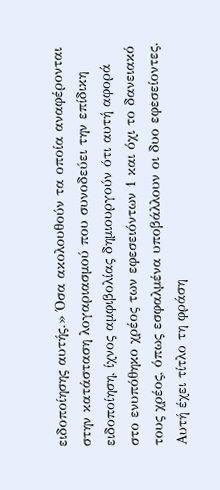ειδοποίησης αυτής.» Όσα ακολουθούν τα οποία αναφέρονται στην κατάσταση λογαριασμού που συνοδεύει την επίδικη ειδοποίηση, ίχνος αμφιβολίας δημιουργούν ότι αυτή αφορά στο ενυπόθηκο χρέος των εφεσειόντων 1 και όχι το δανειακό τους χρέος, όπως εσφαλμένα υποβάλλουν οι δυο εφεσείοντες. Αυτή έχει τίτλο τη φράση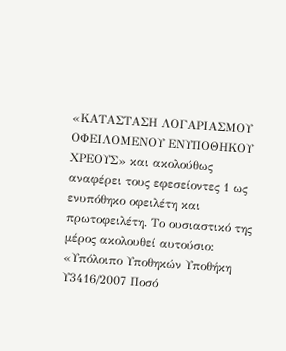«ΚΑΤΑΣΤΑΣΗ ΛΟΓΑΡΙΑΣΜΟΥ ΟΦΕΙΛΟΜΕΝΟΥ ΕΝΥΠΟΘΗΚΟΥ ΧΡΕΟΥΣ» και ακολούθως αναφέρει τους εφεσείοντες 1 ως ενυπόθηκο οφειλέτη και πρωτοφειλέτη. Το ουσιαστικό της μέρος ακολουθεί αυτούσιο: «Υπόλοιπο Υποθηκών Υποθήκη Υ3416/2007 Ποσό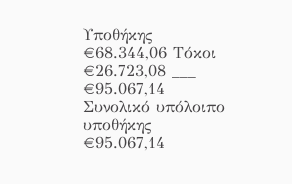Υποθήκης €68.344,06 Τόκοι €26.723,08 ___ €95.067,14 Συνολικό υπόλοιπο υποθήκης €95.067,14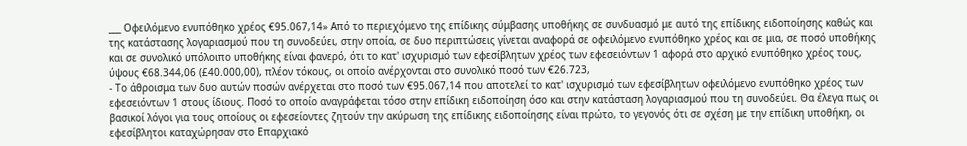___ Οφειλόμενο ενυπόθηκο χρέος €95.067,14» Από το περιεχόμενο της επίδικης σύμβασης υποθήκης σε συνδυασμό με αυτό της επίδικης ειδοποίησης καθώς και της κατάστασης λογαριασμού που τη συνοδεύει, στην οποία, σε δυο περιπτώσεις γίνεται αναφορά σε οφειλόμενο ενυπόθηκο χρέος και σε μια, σε ποσό υποθήκης και σε συνολικό υπόλοιπο υποθήκης είναι φανερό, ότι το κατ' ισχυρισμό των εφεσίβλητων χρέος των εφεσειόντων 1 αφορά στο αρχικό ενυπόθηκο χρέος τους, ύψους €68.344,06 (£40.000,00), πλέον τόκους, οι οποίο ανέρχονται στο συνολικό ποσό των €26.723,
- Το άθροισμα των δυο αυτών ποσών ανέρχεται στο ποσό των €95.067,14 που αποτελεί το κατ' ισχυρισμό των εφεσίβλητων οφειλόμενο ενυπόθηκο χρέος των εφεσειόντων 1 στους ίδιους. Ποσό το οποίο αναγράφεται τόσο στην επίδικη ειδοποίηση όσο και στην κατάσταση λογαριασμού που τη συνοδεύει. Θα έλεγα πως οι βασικοί λόγοι για τους οποίους οι εφεσείοντες ζητούν την ακύρωση της επίδικης ειδοποίησης είναι πρώτο, το γεγονός ότι σε σχέση με την επίδικη υποθήκη, οι εφεσίβλητοι καταχώρησαν στο Επαρχιακό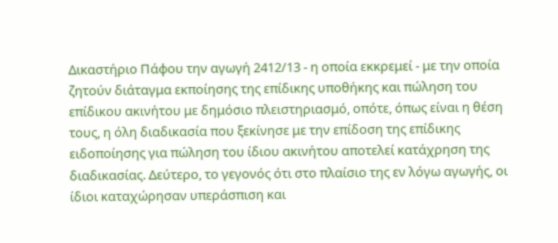Δικαστήριο Πάφου την αγωγή 2412/13 - η οποία εκκρεμεί - με την οποία ζητούν διάταγμα εκποίησης της επίδικης υποθήκης και πώληση του επίδικου ακινήτου με δημόσιο πλειστηριασμό, οπότε, όπως είναι η θέση τους, η όλη διαδικασία που ξεκίνησε με την επίδοση της επίδικης ειδοποίησης για πώληση του ίδιου ακινήτου αποτελεί κατάχρηση της διαδικασίας. Δεύτερο, το γεγονός ότι στο πλαίσιο της εν λόγω αγωγής, οι ίδιοι καταχώρησαν υπεράσπιση και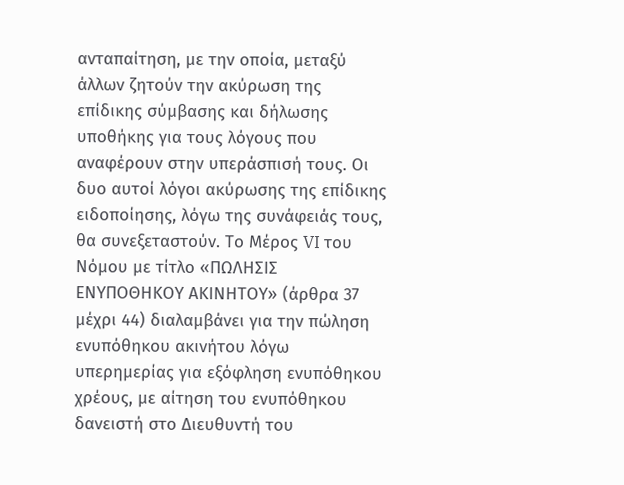ανταπαίτηση, με την οποία, μεταξύ άλλων ζητούν την ακύρωση της επίδικης σύμβασης και δήλωσης υποθήκης για τους λόγους που αναφέρουν στην υπεράσπισή τους. Οι δυο αυτοί λόγοι ακύρωσης της επίδικης ειδοποίησης, λόγω της συνάφειάς τους, θα συνεξεταστούν. Το Μέρος VI του Νόμου με τίτλο «ΠΩΛΗΣΙΣ ΕΝΥΠΟΘΗΚΟΥ ΑΚΙΝΗΤΟΥ» (άρθρα 37 μέχρι 44) διαλαμβάνει για την πώληση ενυπόθηκου ακινήτου λόγω υπερημερίας για εξόφληση ενυπόθηκου χρέους, με αίτηση του ενυπόθηκου δανειστή στο Διευθυντή του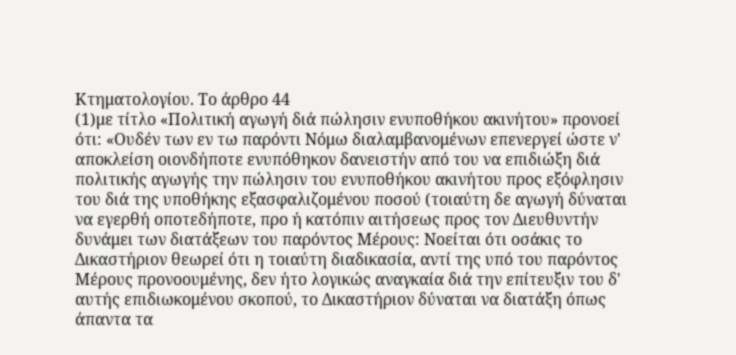Κτηματολογίου. Το άρθρο 44
(1)με τίτλο «Πολιτική αγωγή διά πώλησιν ενυποθήκου ακινήτου» προνοεί ότι: «Ουδέν των εν τω παρόντι Νόμω διαλαμβανομένων επενεργεί ώστε ν' αποκλείση οιονδήποτε ενυπόθηκον δανειστήν από του να επιδιώξη διά πολιτικής αγωγής την πώλησιν του ενυποθήκου ακινήτου προς εξόφλησιν του διά της υποθήκης εξασφαλιζομένου ποσού (τοιαύτη δε αγωγή δύναται να εγερθή οποτεδήποτε, προ ή κατόπιν αιτήσεως προς τον Διευθυντήν δυνάμει των διατάξεων του παρόντος Μέρους: Νοείται ότι οσάκις το Δικαστήριον θεωρεί ότι η τοιαύτη διαδικασία, αντί της υπό του παρόντος Μέρους προνοουμένης, δεν ήτο λογικώς αναγκαία διά την επίτευξιν του δ' αυτής επιδιωκομένου σκοπού, το Δικαστήριον δύναται να διατάξη όπως άπαντα τα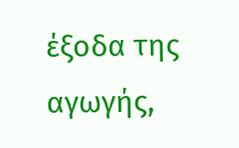έξοδα της αγωγής,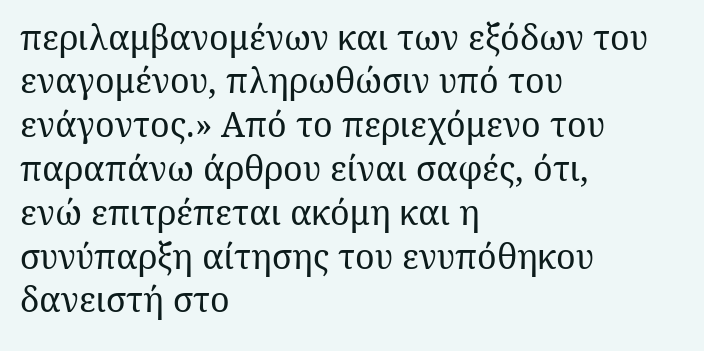περιλαμβανομένων και των εξόδων του εναγομένου, πληρωθώσιν υπό του ενάγοντος.» Από το περιεχόμενο του παραπάνω άρθρου είναι σαφές, ότι, ενώ επιτρέπεται ακόμη και η συνύπαρξη αίτησης του ενυπόθηκου δανειστή στο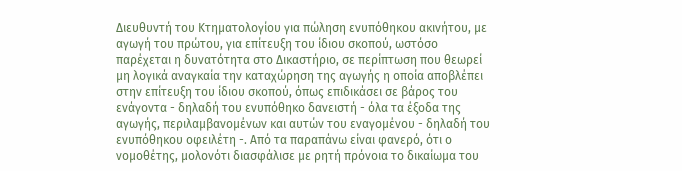Διευθυντή του Κτηματολογίου για πώληση ενυπόθηκου ακινήτου, με αγωγή του πρώτου, για επίτευξη του ίδιου σκοπού, ωστόσο παρέχεται η δυνατότητα στο Δικαστήριο, σε περίπτωση που θεωρεί μη λογικά αναγκαία την καταχώρηση της αγωγής η οποία αποβλέπει στην επίτευξη του ίδιου σκοπού, όπως επιδικάσει σε βάρος του ενάγοντα - δηλαδή του ενυπόθηκο δανειστή - όλα τα έξοδα της αγωγής, περιλαμβανομένων και αυτών του εναγομένου - δηλαδή του ενυπόθηκου οφειλέτη -. Από τα παραπάνω είναι φανερό, ότι ο νομοθέτης, μολονότι διασφάλισε με ρητή πρόνοια το δικαίωμα του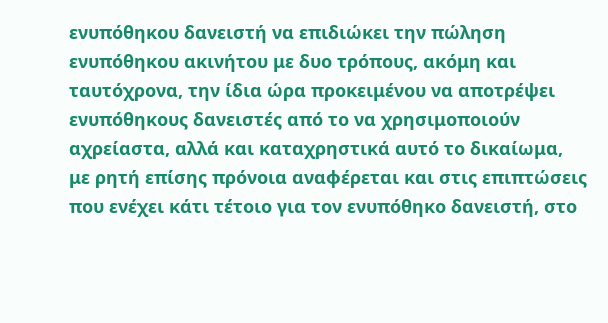ενυπόθηκου δανειστή να επιδιώκει την πώληση ενυπόθηκου ακινήτου με δυο τρόπους, ακόμη και ταυτόχρονα, την ίδια ώρα προκειμένου να αποτρέψει ενυπόθηκους δανειστές από το να χρησιμοποιούν αχρείαστα, αλλά και καταχρηστικά αυτό το δικαίωμα, με ρητή επίσης πρόνοια αναφέρεται και στις επιπτώσεις που ενέχει κάτι τέτοιο για τον ενυπόθηκο δανειστή, στο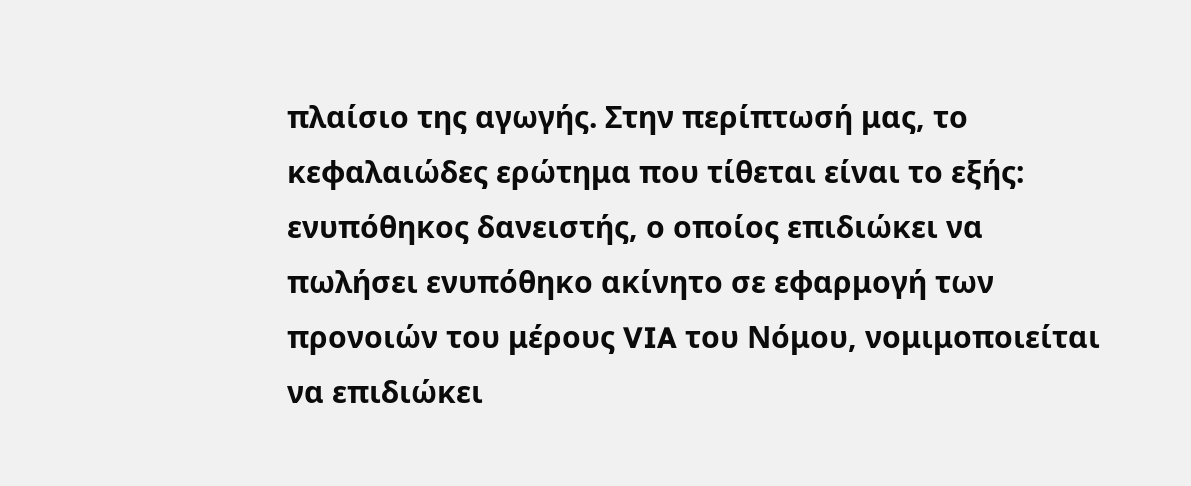πλαίσιο της αγωγής. Στην περίπτωσή μας, το κεφαλαιώδες ερώτημα που τίθεται είναι το εξής: ενυπόθηκος δανειστής, ο οποίος επιδιώκει να πωλήσει ενυπόθηκο ακίνητο σε εφαρμογή των προνοιών του μέρους VIA του Νόμου, νομιμοποιείται να επιδιώκει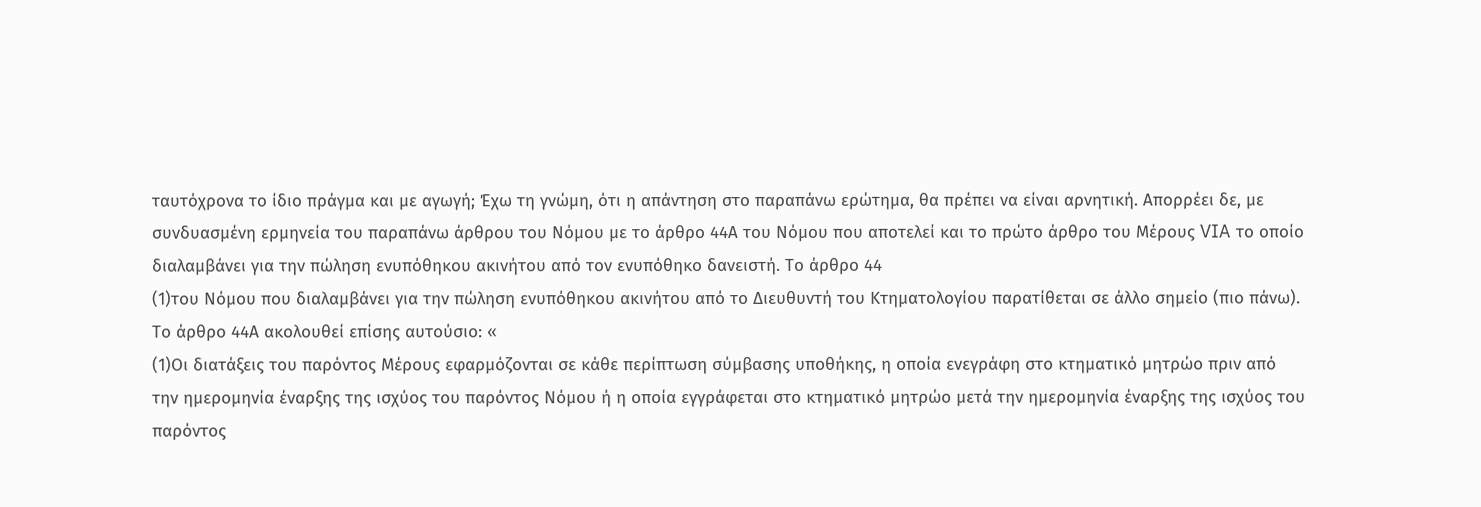ταυτόχρονα το ίδιο πράγμα και με αγωγή; Έχω τη γνώμη, ότι η απάντηση στο παραπάνω ερώτημα, θα πρέπει να είναι αρνητική. Απορρέει δε, με συνδυασμένη ερμηνεία του παραπάνω άρθρου του Νόμου με το άρθρο 44Α του Νόμου που αποτελεί και το πρώτο άρθρο του Μέρους VIA το οποίο διαλαμβάνει για την πώληση ενυπόθηκου ακινήτου από τον ενυπόθηκο δανειστή. Το άρθρο 44
(1)του Νόμου που διαλαμβάνει για την πώληση ενυπόθηκου ακινήτου από το Διευθυντή του Κτηματολογίου παρατίθεται σε άλλο σημείο (πιο πάνω). Το άρθρο 44Α ακολουθεί επίσης αυτούσιο: «
(1)Οι διατάξεις του παρόντος Μέρους εφαρμόζονται σε κάθε περίπτωση σύμβασης υποθήκης, η οποία ενεγράφη στο κτηματικό μητρώο πριν από την ημερομηνία έναρξης της ισχύος του παρόντος Νόμου ή η οποία εγγράφεται στο κτηματικό μητρώο μετά την ημερομηνία έναρξης της ισχύος του παρόντος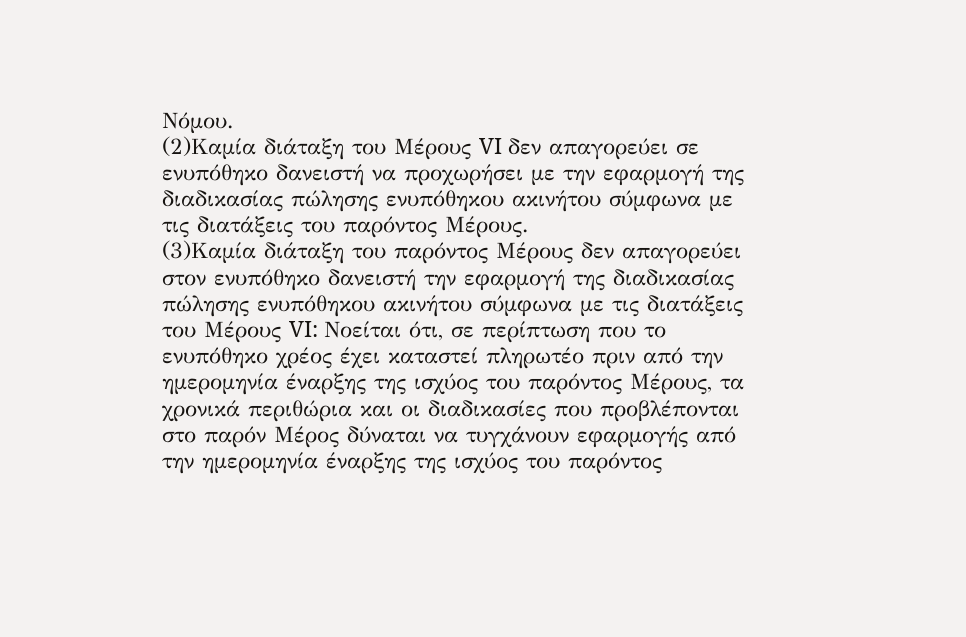Νόμου.
(2)Καμία διάταξη του Μέρους VI δεν απαγορεύει σε ενυπόθηκο δανειστή να προχωρήσει με την εφαρμογή της διαδικασίας πώλησης ενυπόθηκου ακινήτου σύμφωνα με τις διατάξεις του παρόντος Μέρους.
(3)Καμία διάταξη του παρόντος Μέρους δεν απαγορεύει στον ενυπόθηκο δανειστή την εφαρμογή της διαδικασίας πώλησης ενυπόθηκου ακινήτου σύμφωνα με τις διατάξεις του Μέρους VI: Νοείται ότι, σε περίπτωση που το ενυπόθηκο χρέος έχει καταστεί πληρωτέο πριν από την ημερομηνία έναρξης της ισχύος του παρόντος Μέρους, τα χρονικά περιθώρια και οι διαδικασίες που προβλέπονται στο παρόν Μέρος δύναται να τυγχάνουν εφαρμογής από την ημερομηνία έναρξης της ισχύος του παρόντος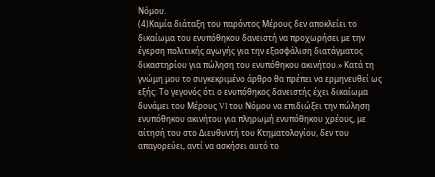Νόμου.
(4)Καμία διάταξη του παρόντος Μέρους δεν αποκλείει το δικαίωμα του ενυπόθηκου δανειστή να προχωρήσει με την έγερση πολιτικής αγωγής για την εξασφάλιση διατάγματος δικαστηρίου για πώληση του ενυπόθηκου ακινήτου.» Κατά τη γνώμη μου το συγκεκριμένο άρθρο θα πρέπει να ερμηνευθεί ως εξής: Το γεγονός ότι ο ενυπόθηκος δανειστής έχει δικαίωμα δυνάμει του Μέρους VI του Νόμου να επιδιώξει την πώληση ενυπόθηκου ακινήτου για πληρωμή ενυπόθηκου χρέους, με αίτησή του στο Διευθυντή του Κτηματολογίου, δεν του απαγορεύει, αντί να ασκήσει αυτό το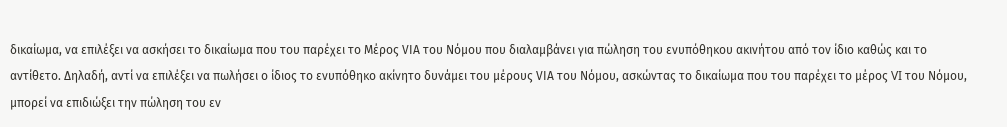δικαίωμα, να επιλέξει να ασκήσει το δικαίωμα που του παρέχει το Μέρος VIΑ του Νόμου που διαλαμβάνει για πώληση του ενυπόθηκου ακινήτου από τον ίδιο καθώς και το αντίθετο. Δηλαδή, αντί να επιλέξει να πωλήσει ο ίδιος το ενυπόθηκο ακίνητο δυνάμει του μέρους VIΑ του Νόμου, ασκώντας το δικαίωμα που του παρέχει το μέρος VI του Νόμου, μπορεί να επιδιώξει την πώληση του εν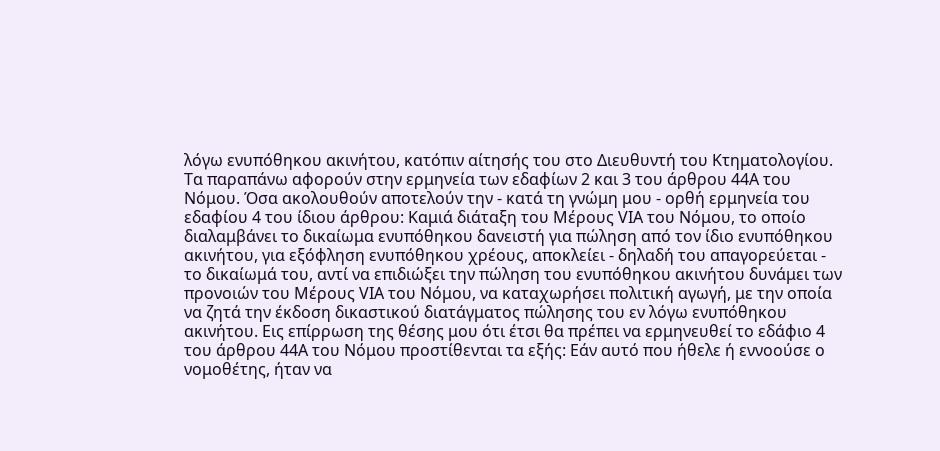λόγω ενυπόθηκου ακινήτου, κατόπιν αίτησής του στο Διευθυντή του Κτηματολογίου. Τα παραπάνω αφορούν στην ερμηνεία των εδαφίων 2 και 3 του άρθρου 44Α του Νόμου. Όσα ακολουθούν αποτελούν την - κατά τη γνώμη μου - ορθή ερμηνεία του εδαφίου 4 του ίδιου άρθρου: Καμιά διάταξη του Μέρους VIΑ του Νόμου, το οποίο διαλαμβάνει το δικαίωμα ενυπόθηκου δανειστή για πώληση από τον ίδιο ενυπόθηκου ακινήτου, για εξόφληση ενυπόθηκου χρέους, αποκλείει - δηλαδή του απαγορεύεται - το δικαίωμά του, αντί να επιδιώξει την πώληση του ενυπόθηκου ακινήτου δυνάμει των προνοιών του Μέρους VIΑ του Νόμου, να καταχωρήσει πολιτική αγωγή, με την οποία να ζητά την έκδοση δικαστικού διατάγματος πώλησης του εν λόγω ενυπόθηκου ακινήτου. Εις επίρρωση της θέσης μου ότι έτσι θα πρέπει να ερμηνευθεί το εδάφιο 4 του άρθρου 44Α του Νόμου προστίθενται τα εξής: Εάν αυτό που ήθελε ή εννοούσε ο νομοθέτης, ήταν να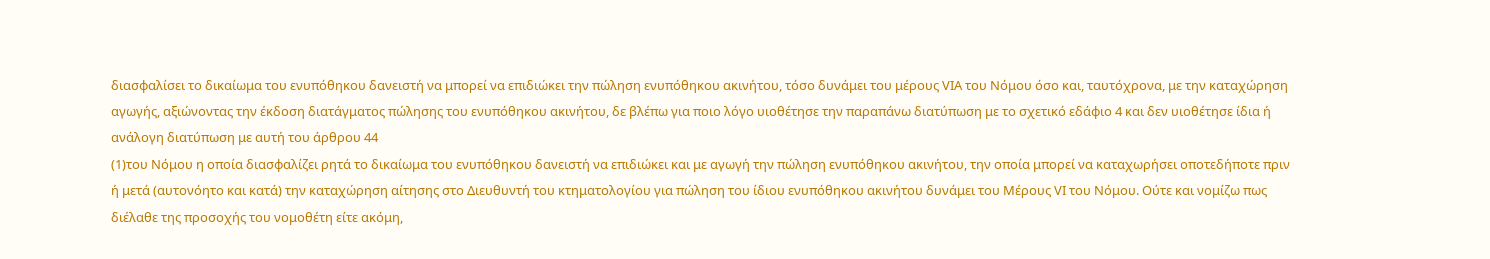διασφαλίσει το δικαίωμα του ενυπόθηκου δανειστή να μπορεί να επιδιώκει την πώληση ενυπόθηκου ακινήτου, τόσο δυνάμει του μέρους VIΑ του Νόμου όσο και, ταυτόχρονα, με την καταχώρηση αγωγής, αξιώνοντας την έκδοση διατάγματος πώλησης του ενυπόθηκου ακινήτου, δε βλέπω για ποιο λόγο υιοθέτησε την παραπάνω διατύπωση με το σχετικό εδάφιο 4 και δεν υιοθέτησε ίδια ή ανάλογη διατύπωση με αυτή του άρθρου 44
(1)του Νόμου η οποία διασφαλίζει ρητά το δικαίωμα του ενυπόθηκου δανειστή να επιδιώκει και με αγωγή την πώληση ενυπόθηκου ακινήτου, την οποία μπορεί να καταχωρήσει οποτεδήποτε πριν ή μετά (αυτονόητο και κατά) την καταχώρηση αίτησης στο Διευθυντή του κτηματολογίου για πώληση του ίδιου ενυπόθηκου ακινήτου δυνάμει του Μέρους VI του Νόμου. Ούτε και νομίζω πως διέλαθε της προσοχής του νομοθέτη είτε ακόμη,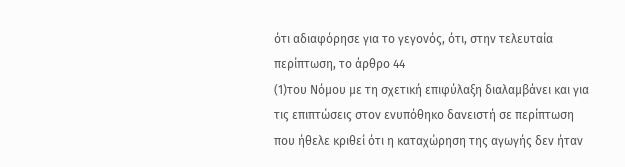ότι αδιαφόρησε για το γεγονός, ότι, στην τελευταία περίπτωση, το άρθρο 44
(1)του Νόμου με τη σχετική επιφύλαξη διαλαμβάνει και για τις επιπτώσεις στον ενυπόθηκο δανειστή σε περίπτωση που ήθελε κριθεί ότι η καταχώρηση της αγωγής δεν ήταν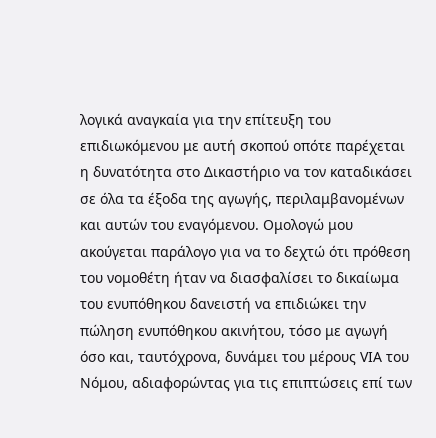λογικά αναγκαία για την επίτευξη του επιδιωκόμενου με αυτή σκοπού οπότε παρέχεται η δυνατότητα στο Δικαστήριο να τον καταδικάσει σε όλα τα έξοδα της αγωγής, περιλαμβανομένων και αυτών του εναγόμενου. Ομολογώ μου ακούγεται παράλογο για να το δεχτώ ότι πρόθεση του νομοθέτη ήταν να διασφαλίσει το δικαίωμα του ενυπόθηκου δανειστή να επιδιώκει την πώληση ενυπόθηκου ακινήτου, τόσο με αγωγή όσο και, ταυτόχρονα, δυνάμει του μέρους VIΑ του Νόμου, αδιαφορώντας για τις επιπτώσεις επί των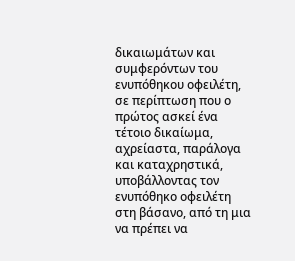δικαιωμάτων και συμφερόντων του ενυπόθηκου οφειλέτη, σε περίπτωση που ο πρώτος ασκεί ένα τέτοιο δικαίωμα, αχρείαστα, παράλογα και καταχρηστικά, υποβάλλοντας τον ενυπόθηκο οφειλέτη στη βάσανο, από τη μια να πρέπει να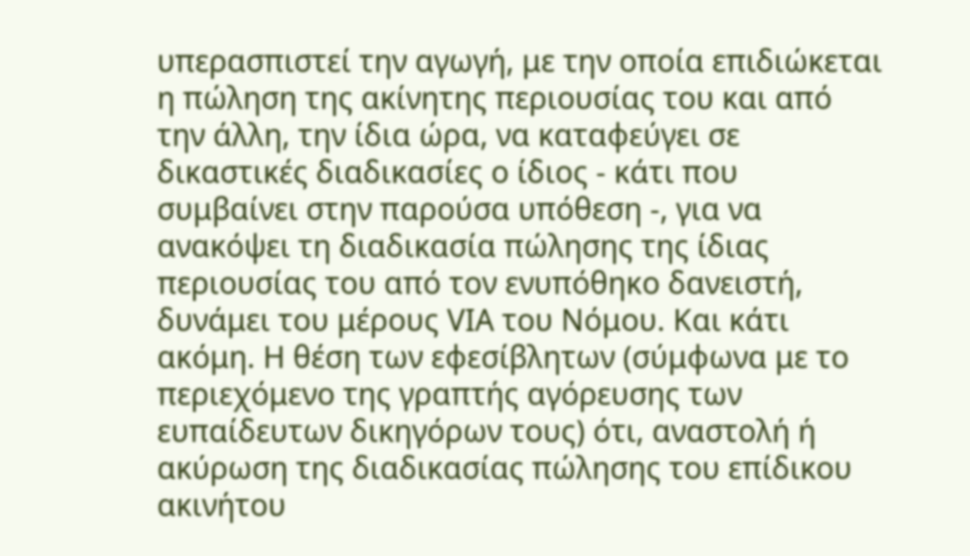υπερασπιστεί την αγωγή, με την οποία επιδιώκεται η πώληση της ακίνητης περιουσίας του και από την άλλη, την ίδια ώρα, να καταφεύγει σε δικαστικές διαδικασίες ο ίδιος - κάτι που συμβαίνει στην παρούσα υπόθεση -, για να ανακόψει τη διαδικασία πώλησης της ίδιας περιουσίας του από τον ενυπόθηκο δανειστή, δυνάμει του μέρους VIΑ του Νόμου. Και κάτι ακόμη. Η θέση των εφεσίβλητων (σύμφωνα με το περιεχόμενο της γραπτής αγόρευσης των ευπαίδευτων δικηγόρων τους) ότι, αναστολή ή ακύρωση της διαδικασίας πώλησης του επίδικου ακινήτου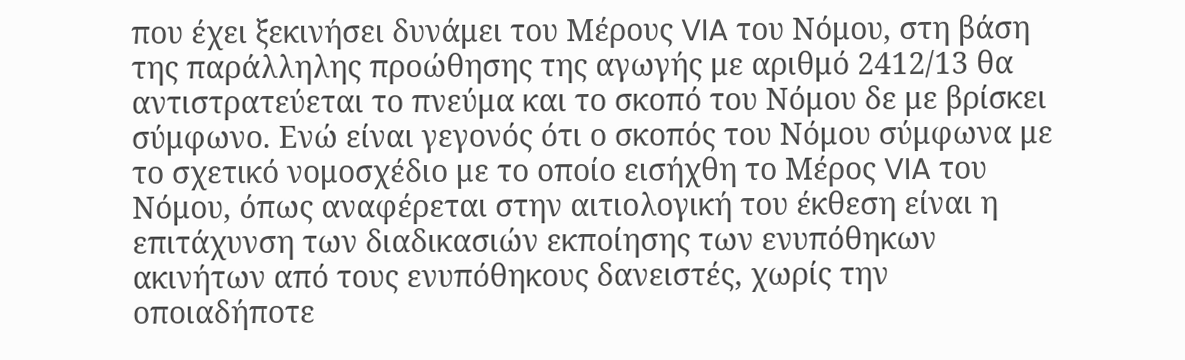που έχει ξεκινήσει δυνάμει του Μέρους VIA του Νόμου, στη βάση της παράλληλης προώθησης της αγωγής με αριθμό 2412/13 θα αντιστρατεύεται το πνεύμα και το σκοπό του Νόμου δε με βρίσκει σύμφωνο. Ενώ είναι γεγονός ότι ο σκοπός του Νόμου σύμφωνα με το σχετικό νομοσχέδιο με το οποίο εισήχθη το Μέρος VIA του Νόμου, όπως αναφέρεται στην αιτιολογική του έκθεση είναι η επιτάχυνση των διαδικασιών εκποίησης των ενυπόθηκων ακινήτων από τους ενυπόθηκους δανειστές, χωρίς την οποιαδήποτε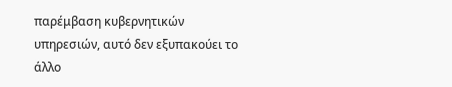παρέμβαση κυβερνητικών υπηρεσιών, αυτό δεν εξυπακούει το άλλο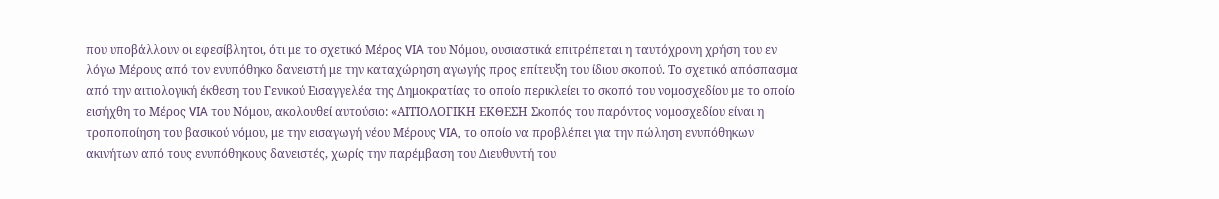που υποβάλλουν οι εφεσίβλητοι, ότι με το σχετικό Μέρος VIA του Νόμου, ουσιαστικά επιτρέπεται η ταυτόχρονη χρήση του εν λόγω Μέρους από τον ενυπόθηκο δανειστή με την καταχώρηση αγωγής προς επίτευξη του ίδιου σκοπού. Το σχετικό απόσπασμα από την αιτιολογική έκθεση του Γενικού Εισαγγελέα της Δημοκρατίας το οποίο περικλείει το σκοπό του νομοσχεδίου με το οποίο εισήχθη το Μέρος VIA του Νόμου, ακολουθεί αυτούσιο: «ΑΙΤΙΟΛΟΓΙΚΗ ΕΚΘΕΣΗ Σκοπός του παρόντος νομοσχεδίου είναι η τροποποίηση του βασικού νόμου, με την εισαγωγή νέου Μέρους VIA, το οποίο να προβλέπει για την πώληση ενυπόθηκων ακινήτων από τους ενυπόθηκους δανειστές, χωρίς την παρέμβαση του Διευθυντή του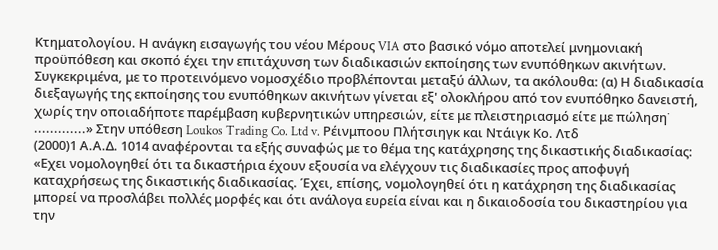Κτηματολογίου. Η ανάγκη εισαγωγής του νέου Μέρους VIA στο βασικό νόμο αποτελεί μνημονιακή προϋπόθεση και σκοπό έχει την επιτάχυνση των διαδικασιών εκποίησης των ενυπόθηκων ακινήτων. Συγκεκριμένα, με το προτεινόμενο νομοσχέδιο προβλέπονται μεταξύ άλλων, τα ακόλουθα: (α) Η διαδικασία διεξαγωγής της εκποίησης του ενυπόθηκων ακινήτων γίνεται εξ' ολοκλήρου από τον ενυπόθηκο δανειστή, χωρίς την οποιαδήποτε παρέμβαση κυβερνητικών υπηρεσιών, είτε με πλειστηριασμό είτε με πώληση˙ .............» Στην υπόθεση Loukos Trading Co. Ltd v. Ρέινμποου Πλήτσιηγκ και Ντάιγκ Κο. Λτδ
(2000)1 Α.Α.Δ. 1014 αναφέρονται τα εξής συναφώς με το θέμα της κατάχρησης της δικαστικής διαδικασίας: «Εχει νομολογηθεί ότι τα δικαστήρια έχουν εξουσία να ελέγχουν τις διαδικασίες προς αποφυγή καταχρήσεως της δικαστικής διαδικασίας. Έχει, επίσης, νομολογηθεί ότι η κατάχρηση της διαδικασίας μπορεί να προσλάβει πολλές μορφές και ότι ανάλογα ευρεία είναι και η δικαιοδοσία του δικαστηρίου για την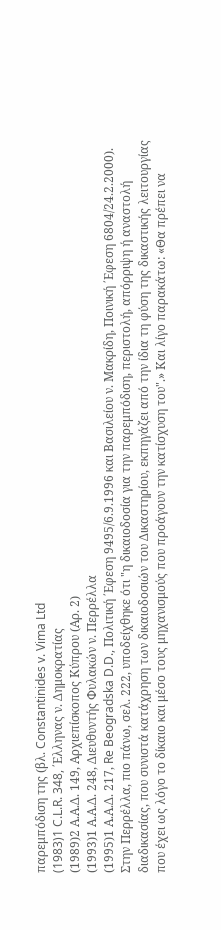παρεμπόδιση της (βλ. Constantinides v. Vima Ltd
(1983)1 C.L.R. 348, ΄Ελληνας ν. Δημοκρατίας
(1989)2 Α.Α.Δ. 149, Αρχιεπίσκοπος Κύπρου (Αρ. 2)
(1993)1 Α.Α.Δ. 248, Διευθυντής Φυλακών ν. Περρέλλα
(1995)1 Α.Α.Δ. 217, Re Beogradska D.D., Πολιτική ΄Εφεση 9495/6.9.1996 και Βασιλείου ν. Μακρίδη, Ποινική ΄Εφεση 6804/24.2.2000). Στην Περρέλλα, πιο πάνω, σελ. 222, υποδείχθηκε ότι "η δικαιοδοσία για την παρεμπόδιση, περιστολή, απόρριψη ή αναστολή διαδικασίας, που συνιστά κατάχρηση των δικαιοδοσιών του Δικαστηρίου, εκπηγάζει από την ίδια τη φύση της δικαστικής λειτουργίας που έχει ως λόγο το δίκαιο και μέσο τους μηχανισμούς που προάγουν την κατίσχυση του".» Και λίγο παρακάτω: «Θα πρέπει να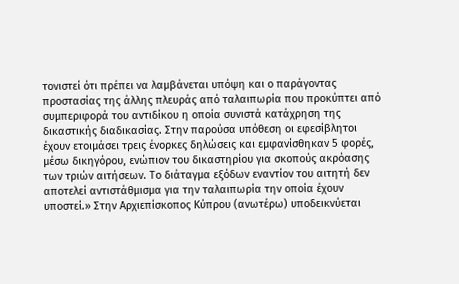τονιστεί ότι πρέπει να λαμβάνεται υπόψη και ο παράγοντας προστασίας της άλλης πλευράς από ταλαιπωρία που προκύπτει από συμπεριφορά του αντιδίκου η οποία συνιστά κατάχρηση της δικαστικής διαδικασίας. Στην παρούσα υπόθεση οι εφεσίβλητοι έχουν ετοιμάσει τρεις ένορκες δηλώσεις και εμφανίσθηκαν 5 φορές, μέσω δικηγόρου, ενώπιον του δικαστηρίου για σκοπούς ακρόασης των τριών αιτήσεων. Το διάταγμα εξόδων εναντίον του αιτητή δεν αποτελεί αντιστάθμισμα για την ταλαιπωρία την οποία έχουν υποστεί.» Στην Αρχιεπίσκοπος Κύπρου (ανωτέρω) υποδεικνύεται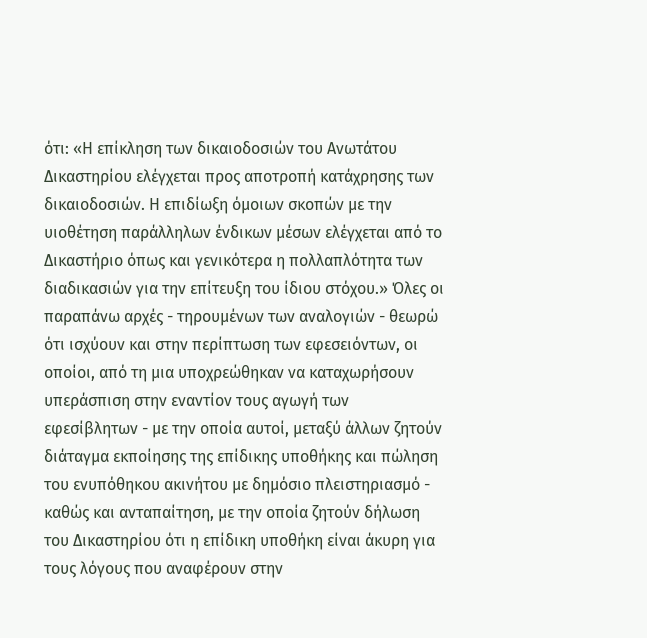ότι: «Η επίκληση των δικαιοδοσιών του Ανωτάτου Δικαστηρίου ελέγχεται προς αποτροπή κατάχρησης των δικαιοδοσιών. Η επιδίωξη όμοιων σκοπών με την υιοθέτηση παράλληλων ένδικων μέσων ελέγχεται από το Δικαστήριο όπως και γενικότερα η πολλαπλότητα των διαδικασιών για την επίτευξη του ίδιου στόχου.» Όλες οι παραπάνω αρχές - τηρουμένων των αναλογιών - θεωρώ ότι ισχύουν και στην περίπτωση των εφεσειόντων, οι οποίοι, από τη μια υποχρεώθηκαν να καταχωρήσουν υπεράσπιση στην εναντίον τους αγωγή των εφεσίβλητων - με την οποία αυτοί, μεταξύ άλλων ζητούν διάταγμα εκποίησης της επίδικης υποθήκης και πώληση του ενυπόθηκου ακινήτου με δημόσιο πλειστηριασμό - καθώς και ανταπαίτηση, με την οποία ζητούν δήλωση του Δικαστηρίου ότι η επίδικη υποθήκη είναι άκυρη για τους λόγους που αναφέρουν στην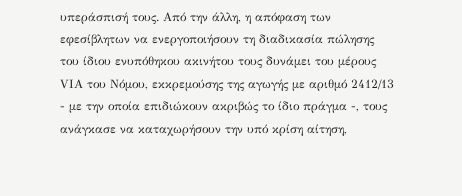υπεράσπισή τους. Από την άλλη, η απόφαση των εφεσίβλητων να ενεργοποιήσουν τη διαδικασία πώλησης του ίδιου ενυπόθηκου ακινήτου τους δυνάμει του μέρους VIΑ του Νόμου, εκκρεμούσης της αγωγής με αριθμό 2412/13 - με την οποία επιδιώκουν ακριβώς το ίδιο πράγμα -, τους ανάγκασε να καταχωρήσουν την υπό κρίση αίτηση,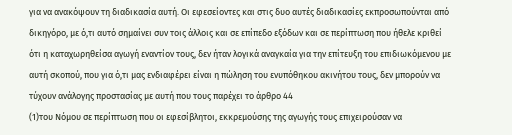για να ανακόψουν τη διαδικασία αυτή. Οι εφεσείοντες και στις δυο αυτές διαδικασίες εκπροσωπούνται από δικηγόρο, με ό,τι αυτό σημαίνει συν τοις άλλοις και σε επίπεδο εξόδων και σε περίπτωση που ήθελε κριθεί ότι η καταχωρηθείσα αγωγή εναντίον τους, δεν ήταν λογικά αναγκαία για την επίτευξη του επιδιωκόμενου με αυτή σκοπού, που για ό,τι μας ενδιαφέρει είναι η πώληση του ενυπόθηκου ακινήτου τους, δεν μπορούν να τύχουν ανάλογης προστασίας με αυτή που τους παρέχει το άρθρο 44
(1)του Νόμου σε περίπτωση που οι εφεσίβλητοι, εκκρεμούσης της αγωγής τους επιχειρούσαν να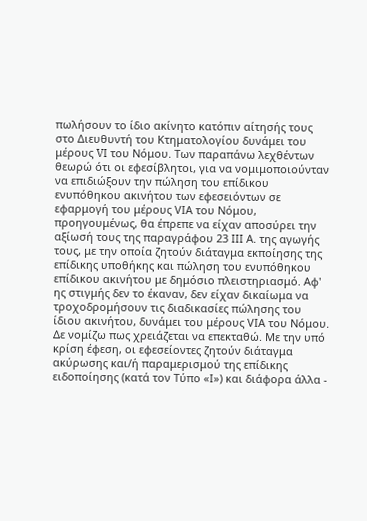πωλήσουν το ίδιο ακίνητο κατόπιν αίτησής τους στο Διευθυντή του Κτηματολογίου δυνάμει του μέρους VI του Νόμου. Των παραπάνω λεχθέντων θεωρώ ότι οι εφεσίβλητοι, για να νομιμοποιούνταν να επιδιώξουν την πώληση του επίδικου ενυπόθηκου ακινήτου των εφεσειόντων σε εφαρμογή του μέρους VIΑ του Νόμου, προηγουμένως, θα έπρεπε να είχαν αποσύρει την αξίωσή τους της παραγράφου 23 III Α. της αγωγής τους, με την οποία ζητούν διάταγμα εκποίησης της επίδικης υποθήκης και πώληση του ενυπόθηκου επίδικου ακινήτου με δημόσιο πλειστηριασμό. Αφ' ης στιγμής δεν το έκαναν, δεν είχαν δικαίωμα να τροχοδρομήσουν τις διαδικασίες πώλησης του ίδιου ακινήτου, δυνάμει του μέρους VIΑ του Νόμου. Δε νομίζω πως χρειάζεται να επεκταθώ. Με την υπό κρίση έφεση, οι εφεσείοντες ζητούν διάταγμα ακύρωσης και/ή παραμερισμού της επίδικης ειδοποίησης (κατά τον Τύπο «Ι») και διάφορα άλλα -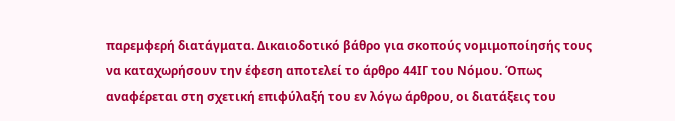παρεμφερή διατάγματα. Δικαιοδοτικό βάθρο για σκοπούς νομιμοποίησής τους να καταχωρήσουν την έφεση αποτελεί το άρθρο 44ΙΓ του Νόμου. Όπως αναφέρεται στη σχετική επιφύλαξή του εν λόγω άρθρου, οι διατάξεις του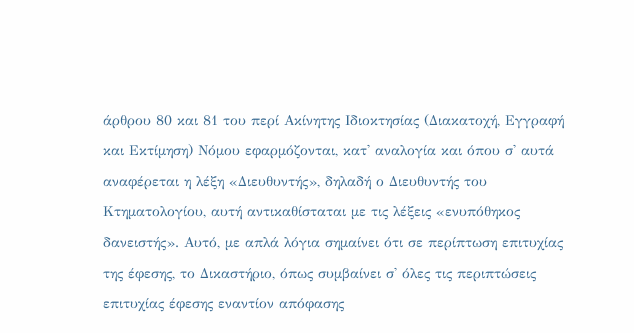άρθρου 80 και 81 του περί Ακίνητης Ιδιοκτησίας (Διακατοχή, Εγγραφή και Εκτίμηση) Νόμου εφαρμόζονται, κατ' αναλογία και όπου σ' αυτά αναφέρεται η λέξη «Διευθυντής», δηλαδή ο Διευθυντής του Κτηματολογίου, αυτή αντικαθίσταται με τις λέξεις «ενυπόθηκος δανειστής». Αυτό, με απλά λόγια σημαίνει ότι σε περίπτωση επιτυχίας της έφεσης, το Δικαστήριο, όπως συμβαίνει σ' όλες τις περιπτώσεις επιτυχίας έφεσης εναντίον απόφασης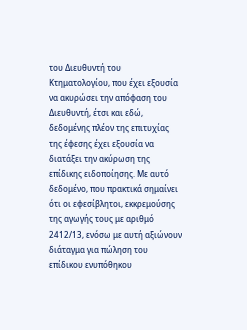του Διευθυντή του Κτηματολογίου, που έχει εξουσία να ακυρώσει την απόφαση του Διευθυντή, έτσι και εδώ, δεδομένης πλέον της επιτυχίας της έφεσης έχει εξουσία να διατάξει την ακύρωση της επίδικης ειδοποίησης. Με αυτό δεδομένο, που πρακτικά σημαίνει ότι οι εφεσίβλητοι, εκκρεμούσης της αγωγής τους με αριθμό 2412/13, ενόσω με αυτή αξιώνουν διάταγμα για πώληση του επίδικου ενυπόθηκου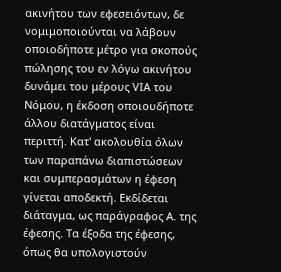ακινήτου των εφεσειόντων, δε νομιμοποιούνται να λάβουν οποιοδήποτε μέτρο για σκοπούς πώλησης του εν λόγω ακινήτου δυνάμει του μέρους VIΑ του Νόμου, η έκδοση οποιουδήποτε άλλου διατάγματος είναι περιττή. Κατ' ακολουθία όλων των παραπάνω διαπιστώσεων και συμπερασμάτων η έφεση γίνεται αποδεκτή. Εκδίδεται διάταγμα, ως παράγραφος Α. της έφεσης. Τα έξοδα της έφεσης, όπως θα υπολογιστούν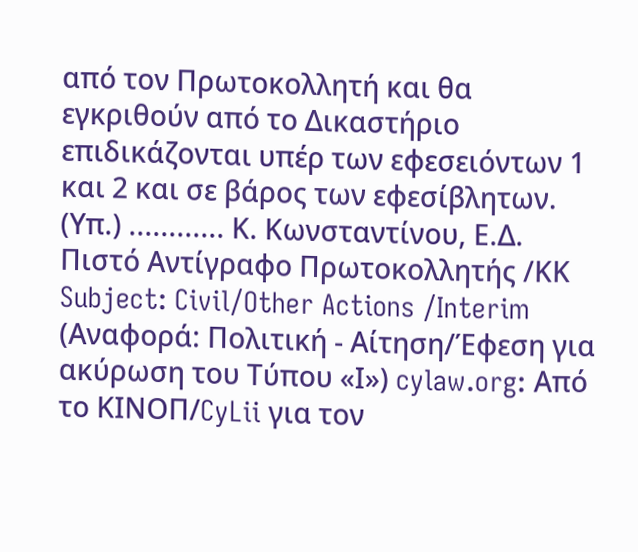από τον Πρωτοκολλητή και θα εγκριθούν από το Δικαστήριο επιδικάζονται υπέρ των εφεσειόντων 1 και 2 και σε βάρος των εφεσίβλητων. (Υπ.) ............ Κ. Κωνσταντίνου, Ε.Δ. Πιστό Αντίγραφο Πρωτοκολλητής /ΚΚ Subject: Civil/Other Actions /Interim (Αναφορά: Πολιτική - Αίτηση/Έφεση για ακύρωση του Τύπου «Ι») cylaw.org: Από το ΚΙΝOΠ/CyLii για τον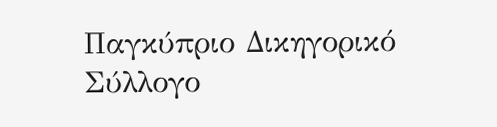Παγκύπριο Δικηγορικό Σύλλογο